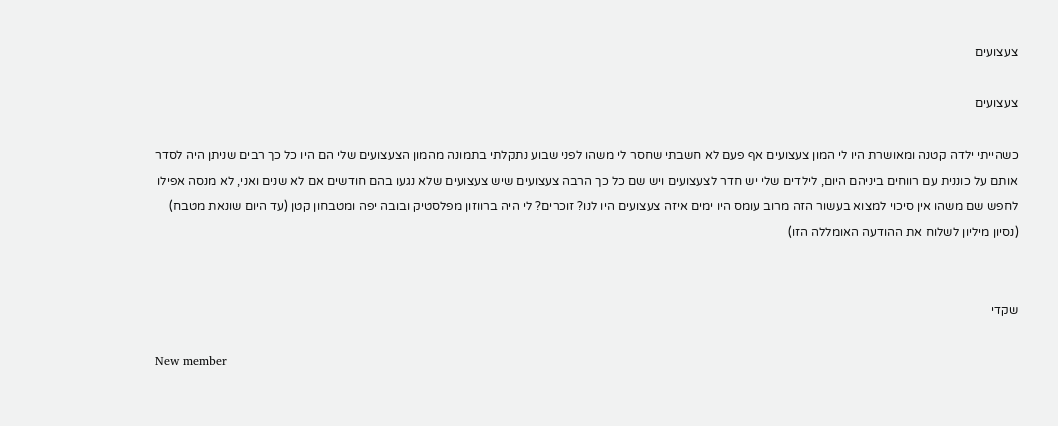צעצועים

צעצועים

כשהייתי ילדה קטנה ומאושרת היו לי המון צעצועים אף פעם לא חשבתי שחסר לי משהו לפני שבוע נתקלתי בתמונה מהמון הצעצועים שלי הם היו כל כך רבים שניתן היה לסדר אותם על כוננית עם רווחים ביניהם היום, לילדים שלי יש חדר לצעצועים ויש שם כל כך הרבה צעצועים שיש צעצועים שלא נגעו בהם חודשים אם לא שנים ואני, לא מנסה אפילו לחפש שם משהו אין סיכוי למצוא בעשור הזה מרוב עומס היו ימים איזה צעצועים היו לנו? זוכרים? לי היה ברווזון מפלסטיק ובובה יפה ומטבחון קטן (עד היום שונאת מטבח) (נסיון מיליון לשלוח את ההודעה האומללה הזו)


שקדי

New member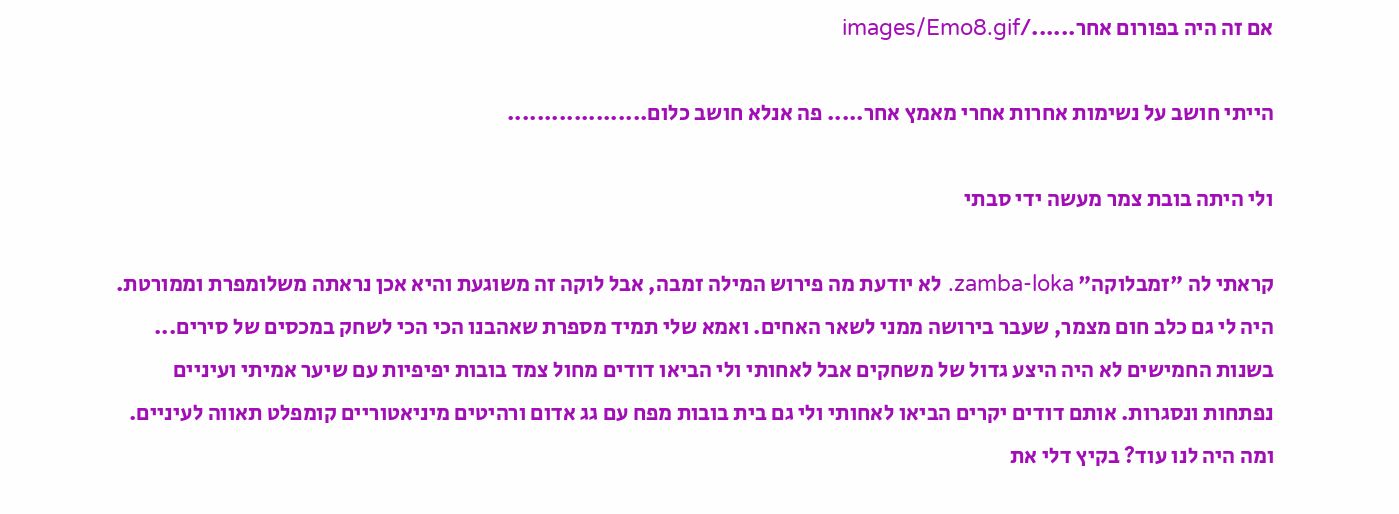אם זה היה בפורום אחר....../images/Emo8.gif

הייתי חושב על נשימות אחרות אחרי מאמץ אחר..... פה אנלא חושב כלום...................

ולי היתה בובת צמר מעשה ידי סבתי

קראתי לה "זמבלוקה" zamba-loka. לא יודעת מה פירוש המילה זמבה, אבל לוקה זה משוגעת והיא אכן נראתה משלומפרת וממורטת. היה לי גם כלב חום מצמר, שעבר בירושה ממני לשאר האחים. ואמא שלי תמיד מספרת שאהבנו הכי הכי לשחק במכסים של סירים... בשנות החמישים לא היה היצע גדול של משחקים אבל לאחותי ולי הביאו דודים מחול צמד בובות יפיפיות עם שיער אמיתי ועיניים נפתחות ונסגרות. אותם דודים יקרים הביאו לאחותי ולי גם בית בובות מפח עם גג אדום ורהיטים מיניאטוריים קומפלט תאווה לעיניים. ומה היה לנו עוד? בקיץ דלי את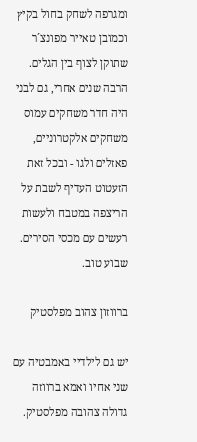ומגרפה לשחק בחול בקיץ וכמובן טאייר מפונצ´ר שתוקן לצוף בין הגלים. הרבה שנים אחרי, גם לבני היה חדר משחקים עמוס משחקים אלקטרוניים, פאזלים ולגו - ובכל זאת הזעטוט העדיף לשבת על הריצפה במטבח ולעשות רעשים עם מכסי הסירים.
שבוע טוב.

ברווזון צהוב מפלסטיק

יש גם לילדיי באמבטיה עם שני אחיו ואמא ברווזה גדולה צהובה מפלסטיק.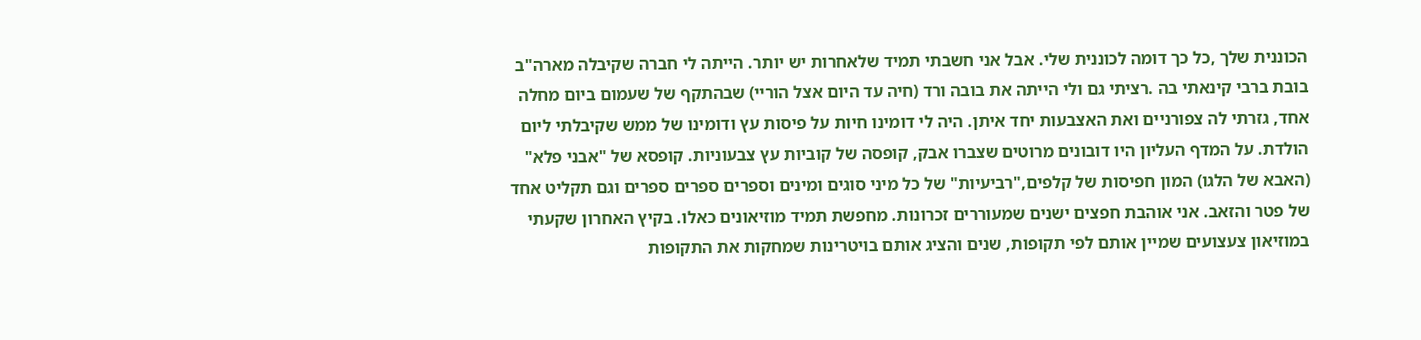הכוננית שלך ,כל כך דומה לכוננית שלי. אבל אני חשבתי תמיד שלאחרות יש יותר. הייתה לי חברה שקיבלה מארה"ב בובת ברבי קינאתי בה .רציתי גם ולי הייתה את בובה ורד (חיה עד היום אצל הוריי) שבהתקף של שעמום ביום מחלה אחד, גזרתי לה צפורניים ואת האצבעות יחד איתן. היה לי דומינו חיות על פיסות עץ ודומינו של ממש שקיבלתי ליום הולדת. על המדף העליון היו דובונים מרוטים שצברו אבק, קופסה של קוביות עץ צבעוניות. קופסא של "אבני פלא" (האבא של הלגו) המון חפיסות של קלפים,"רביעיות" של כל מיני סוגים ומינים וספרים ספרים ספרים וגם תקליט אחד של פטר והזאב. אני אוהבת חפצים ישנים שמעוררים זכרונות. מחפשת תמיד מוזיאונים כאלו. בקיץ האחרון שקעתי במוזיאון צעצועים שמיין אותם לפי תקופות, שנים והציג אותם בויטרינות שמחקות את התקופות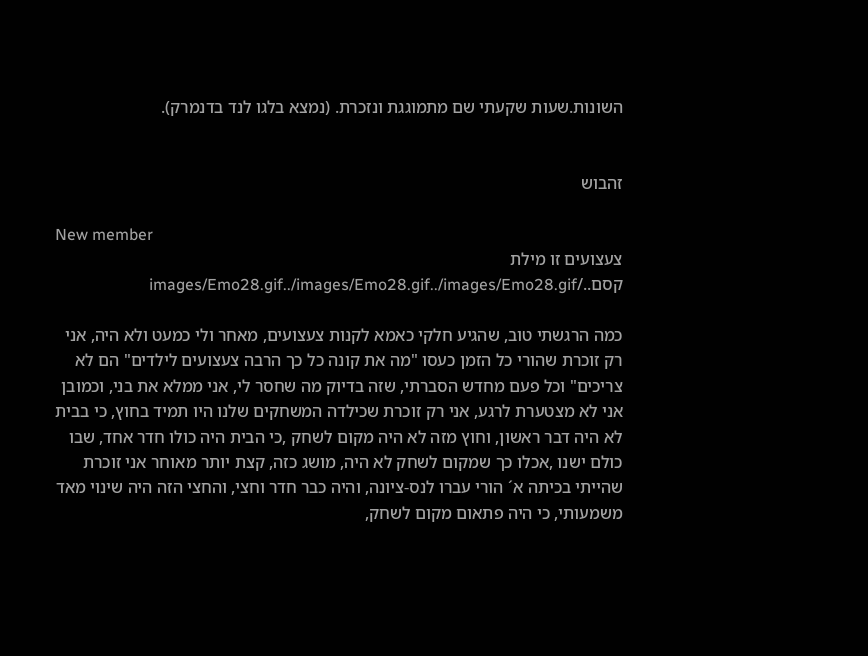השונות.שעות שקעתי שם מתמוגגת ונזכרת. (נמצא בלגו לנד בדנמרק).


זהבוש

New member
צעצועים זו מילת קסם../images/Emo28.gif../images/Emo28.gif../images/Emo28.gif

כמה הרגשתי טוב, שהגיע חלקי כאמא לקנות צעצועים, מאחר ולי כמעט ולא היה, אני רק זוכרת שהורי כל הזמן כעסו "מה את קונה כל כך הרבה צעצועים לילדים" הם לא צריכים" וכל פעם מחדש הסברתי, שזה בדיוק מה שחסר לי, אני ממלא את בני, וכמובן אני לא מצטערת לרגע, אני רק זוכרת שכילדה המשחקים שלנו היו תמיד בחוץ, כי בבית לא היה דבר ראשון, וחוץ מזה לא היה מקום לשחק ,כי הבית היה כולו חדר אחד, שבו כולם ישנו ,אכלו כך שמקום לשחק לא היה, מושג כזה, קצת יותר מאוחר אני זוכרת שהייתי בכיתה א´ הורי עברו לנס-ציונה, והיה כבר חדר וחצי, והחצי הזה היה שינוי מאד משמעותי, כי היה פתאום מקום לשחק,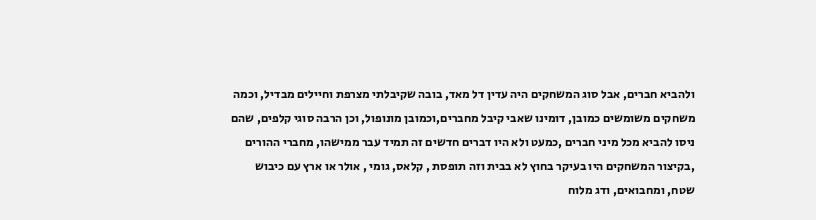ולהביא חברים, אבל סוג המשחקים היה עדין דל מאד, בובה שקיבלתי מצרפת וחיילים מבדיל, וכמה משחקים משומשים כמובן, דומינו שאבי קיבל מחברים,וכמובן מונופול, וכן הרבה סוגי קלפים, שהם ניסו להביא מכל מיני חברים ,כמעט ולא היו דברים חדשים זה תמיד עבר ממישהו, מחברי ההורים ,בקיצור המשחקים היו בעיקר בחוץ לא בבית וזה תופסת , קלאס, גומי , אולר או ארץ עם כיבוש שטח, ומחבואים, ודג מלוח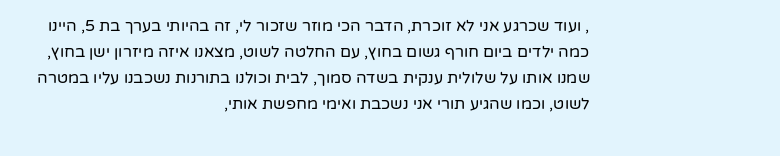, ועוד שכרגע אני לא זוכרת, הדבר הכי מוזר שזכור לי, זה בהיותי בערך בת 5, היינו כמה ילדים ביום חורף גשום בחוץ, עם החלטה לשוט, מצאנו איזה מיזרון ישן בחוץ, שמנו אותו על שלולית ענקית בשדה סמוך, לבית וכולנו בתורנות נשכבנו עליו במטרה לשוט, וכמו שהגיע תורי אני נשכבת ואימי מחפשת אותי,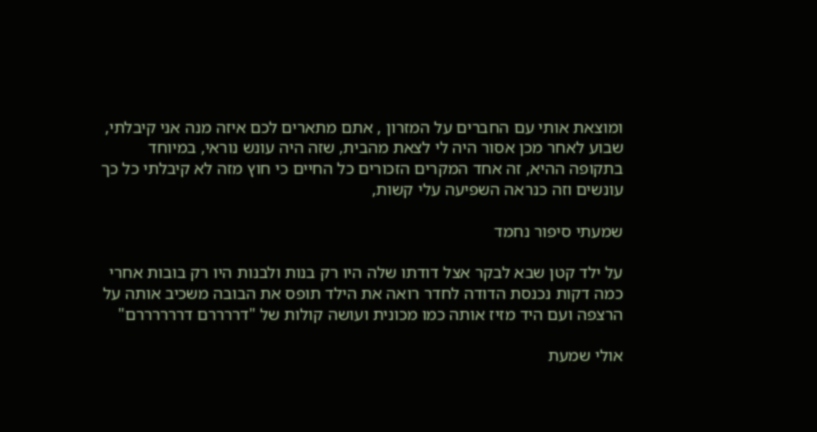ומוצאת אותי עם החברים על המזרון , אתם מתארים לכם איזה מנה אני קיבלתי, שבוע לאחר מכן אסור היה לי לצאת מהבית, שזה היה עונש נוראי, במיוחד בתקופה ההיא, זה אחד המקרים הזכורים כל החיים כי חוץ מזה לא קיבלתי כל כך עונשים וזה כנראה השפיעה עלי קשות,

שמעתי סיפור נחמד

על ילד קטן שבא לבקר אצל דודתו שלה היו רק בנות ולבנות היו רק בובות אחרי כמה דקות נכנסת הדודה לחדר רואה את הילד תופס את הבובה משכיב אותה על הרצפה ועם היד מזיז אותה כמו מכונית ועושה קולות של "דררררם דררררררם"

אולי שמעת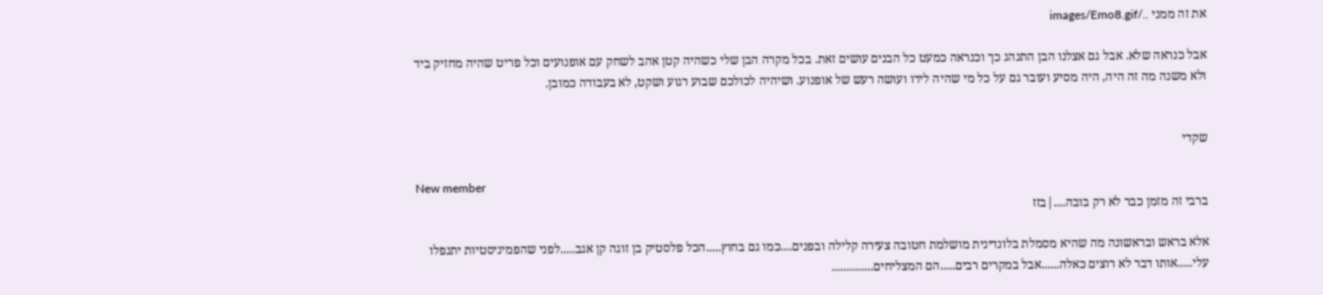את זה ממני ../images/Emo8.gif

אבל כנראה שלא. אבל גם אצלנו הבן התנהג כך וכנראה כמעט כל הבנים עושים זאת. בכל מקרה הבן שלי כשהיה קטן אהב לשחק עם אופנועים וכל פריט שהיה מחזיק ביד ולא משנה מה זה היה, היה מסיע ועובר גם על כל מי שהיה לידו ועושה רעש של אופנוע. ושיהיה לכולכם שבוע רגוע ושקט, לא בעבודה כמובן.


שקדי

New member
ברבי זה מזמן כבר לא רק בובה....|בזז

אלא בראש ובראשונה מה שהיא מסמלת בלונדינית מושלמת חטובה צעירה קלילה ובפנים....כמו גם בחוץ.....הכל פלסטיק בן זוגה קן אגב.....לפני שהפמיניסטיות יתנפלו עלי.....אותו דבר לא רוצים כאלה......אבל במקרים רבים.....הם המצליחים..............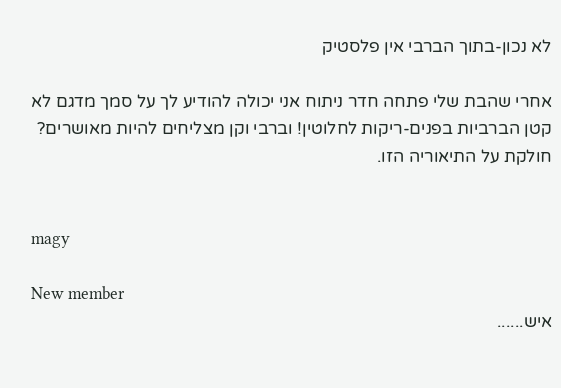לא נכון-בתוך הברבי אין פלסטיק

אחרי שהבת שלי פתחה חדר ניתוח אני יכולה להודיע לך על סמך מדגם לא קטן הברביות בפנים-ריקות לחלוטין! וברבי וקן מצליחים להיות מאושרים? חולקת על התיאוריה הזו.


magy

New member
איש......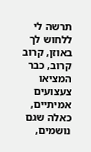תרשה לי ללחוש לך באוזן, קרוב קרוב, כבר המציאו צעצועים אמיתיים, כאלה שגם נושמים,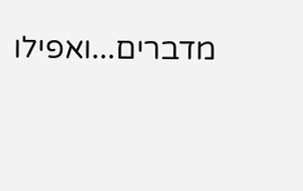מדברים...ואפילו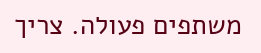משתפים פעולה. צריך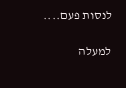לנסות פעם....

למעלה